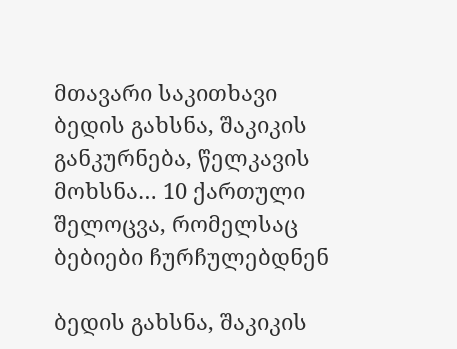მთავარი საკითხავი ბედის გახსნა, შაკიკის განკურნება, წელკავის მოხსნა… 10 ქართული შელოცვა, რომელსაც ბებიები ჩურჩულებდნენ

ბედის გახსნა, შაკიკის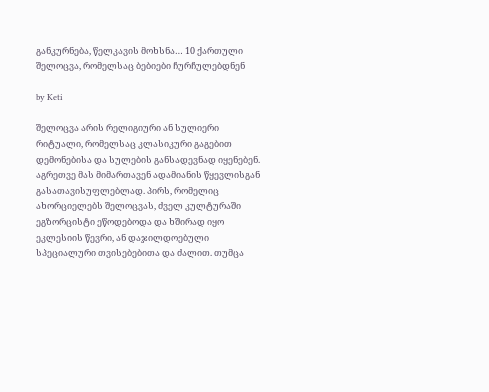განკურნება, წელკავის მოხსნა… 10 ქართული შელოცვა, რომელსაც ბებიები ჩურჩულებდნენ

by Keti

შელოცვა არის რელიგიური ან სულიერი რიტუალი, რომელსაც კლასიკური გაგებით დემონებისა და სულების განსადევნად იყენებენ. აგრეთვე მას მიმართავენ ადამიანის წყევლისგან გასათავისუფლებლად. პირს, რომელიც ახორციელებს შელოცვას, ძველ კულტურაში ეგზორცისტი ეწოდებოდა და ხშირად იყო ეკლესიის წევრი, ან დაჯილდოებული სპეციალური თვისებებითა და ძალით. თუმცა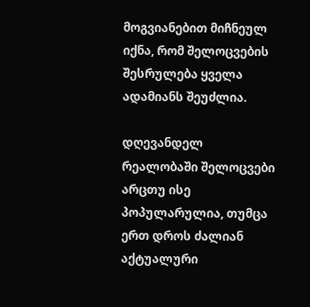მოგვიანებით მიჩნეულ იქნა, რომ შელოცვების შესრულება ყველა ადამიანს შეუძლია.

დღევანდელ რეალობაში შელოცვები არცთუ ისე პოპულარულია, თუმცა ერთ დროს ძალიან აქტუალური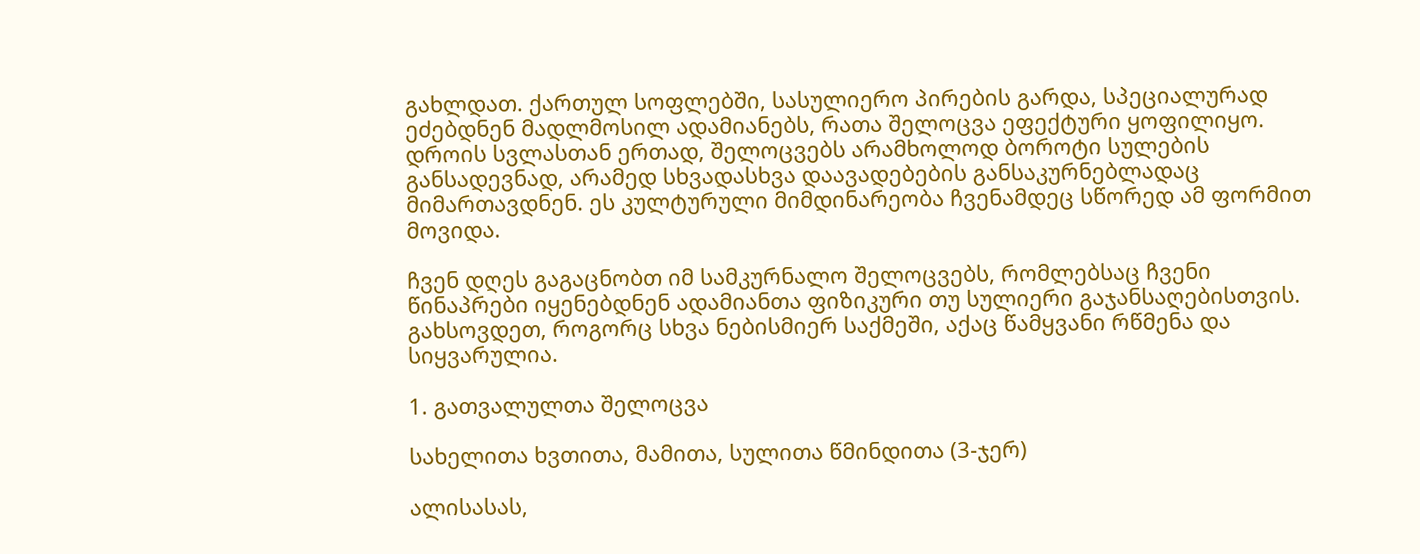გახლდათ. ქართულ სოფლებში, სასულიერო პირების გარდა, სპეციალურად ეძებდნენ მადლმოსილ ადამიანებს, რათა შელოცვა ეფექტური ყოფილიყო. დროის სვლასთან ერთად, შელოცვებს არამხოლოდ ბოროტი სულების განსადევნად, არამედ სხვადასხვა დაავადებების განსაკურნებლადაც მიმართავდნენ. ეს კულტურული მიმდინარეობა ჩვენამდეც სწორედ ამ ფორმით მოვიდა.

ჩვენ დღეს გაგაცნობთ იმ სამკურნალო შელოცვებს, რომლებსაც ჩვენი წინაპრები იყენებდნენ ადამიანთა ფიზიკური თუ სულიერი გაჯანსაღებისთვის. გახსოვდეთ, როგორც სხვა ნებისმიერ საქმეში, აქაც წამყვანი რწმენა და სიყვარულია.

1. გათვალულთა შელოცვა

სახელითა ხვთითა, მამითა, სულითა წმინდითა (3-ჯერ)

ალისასას,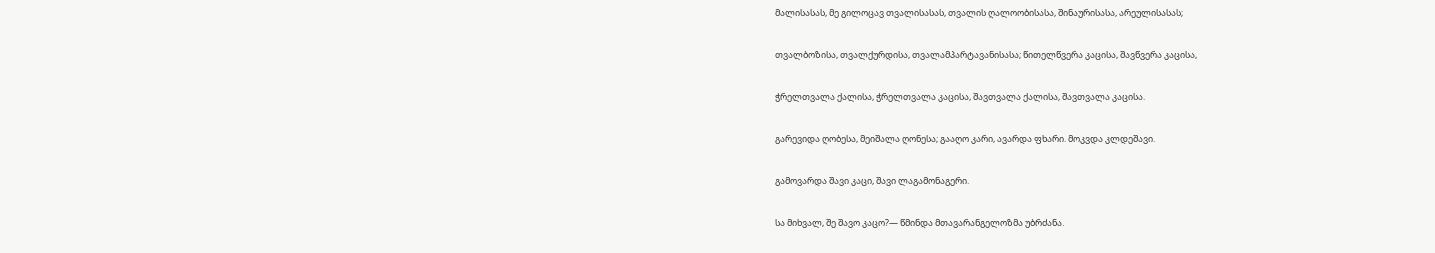მალისასას, მე გილოცავ თვალისასას, თვალის ღალოობისასა, შინაურისასა, არეულისასას;

თვალბოზისა, თვალქურდისა, თვალამპარტავანისასა; წითელწვერა კაცისა, შავწვერა კაცისა,

ჭრელთვალა ქალისა, ჭრელთვალა კაცისა, შავთვალა ქალისა, შავთვალა კაცისა.

გარევიდა ღობესა, მეიშალა ღონესა; გააღო კარი, ავარდა ფხარი. მოკვდა კლდეშავი.

გამოვარდა შავი კაცი, შავი ლაგამონაგერი.

სა მიხვალ, შე შავო კაცო?— წმინდა მთავარანგელოზმა უბრძანა.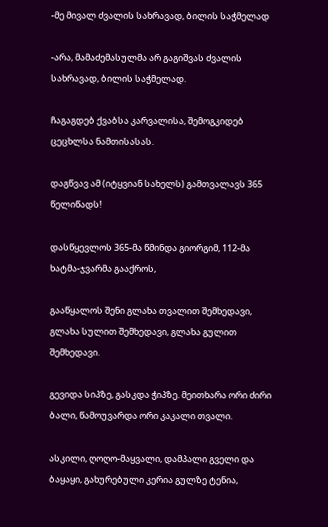-მე მივალ ძვალის სახრავად, ბილის საჭმელად

-არა, მამაძემასულმა არ გაგიშვას ძვალის სახრავად, ბილის საჭმელად.

ჩაგაგდებ ქვაბსა კარვალისა, შემოგკიდებ ცეცხლსა ნამთისასას.

დაგწვავ ამ (იტყვიან სახელს) გამთვალავს 365 წელიწადს!

დასწყევლოს 365-მა წმინდა გიორგიმ, 112-მა ხატმა-ჯვარმა გააქროს,

გააწყალოს შენი გლახა თვალით შემხედავი, გლახა სულით შემხედავი, გლახა გულით შემხედავი.

გევიდა სიპზე, გასკდა ჭიპზე. მეითხარა ორი ძირი ბალი, წამოუვარდა ორი კაკალი თვალი.

ასკილი, ღოღო-მაყვალი, დამპალი გველი და ბაყაყი, გახურებული კერია გულზე ტენია,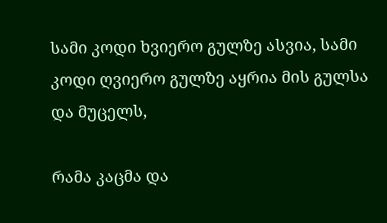სამი კოდი ხვიერო გულზე ასვია, სამი კოდი ღვიერო გულზე აყრია მის გულსა და მუცელს,

რამა კაცმა და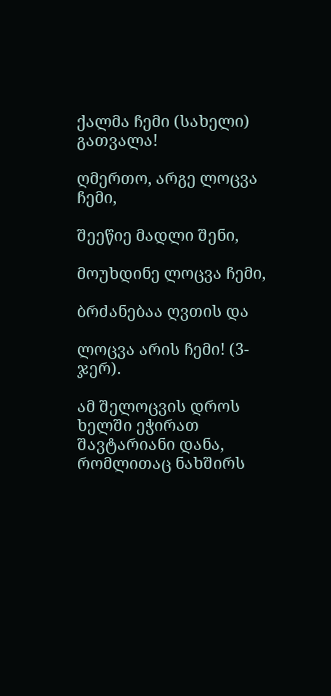ქალმა ჩემი (სახელი) გათვალა!

ღმერთო, არგე ლოცვა ჩემი,

შეეწიე მადლი შენი,

მოუხდინე ლოცვა ჩემი,

ბრძანებაა ღვთის და

ლოცვა არის ჩემი! (3-ჯერ).

ამ შელოცვის დროს ხელში ეჭირათ შავტარიანი დანა, რომლითაც ნახშირს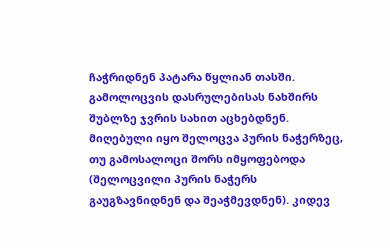ჩაჭრიდნენ პატარა წყლიან თასში. გამოლოცვის დასრულებისას ნახშირს შუბლზე ჯვრის სახით აცხებდნენ. მიღებული იყო შელოცვა პურის ნაჭერზეც, თუ გამოსალოცი შორს იმყოფებოდა (შელოცვილი პურის ნაჭერს გაუგზავნიდნენ და შეაჭმევდნენ). კიდევ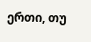ერთი, თუ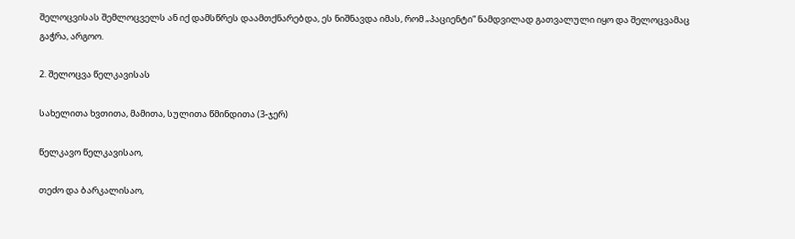შელოცვისას შემლოცველს ან იქ დამსწრეს დაამთქნარებდა, ეს ნიშნავდა იმას, რომ „პაციენტი“ ნამდვილად გათვალული იყო და შელოცვამაც გაჭრა, არგოო.

2. შელოცვა წელკავისას

სახელითა ხვთითა, მამითა, სულითა წმინდითა (3-ჯერ)

წელკავო წელკავისაო,

თეძო და ბარკალისაო,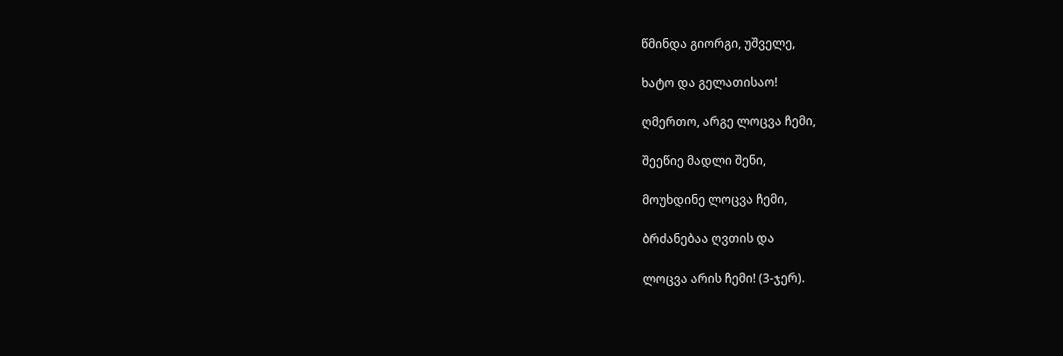წმინდა გიორგი, უშველე,

ხატო და გელათისაო!

ღმერთო, არგე ლოცვა ჩემი,

შეეწიე მადლი შენი,

მოუხდინე ლოცვა ჩემი,

ბრძანებაა ღვთის და

ლოცვა არის ჩემი! (3-ჯერ).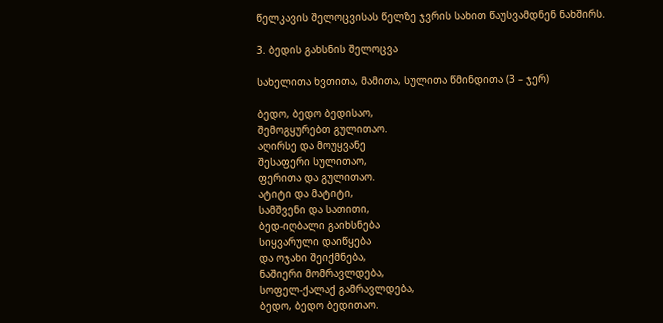წელკავის შელოცვისას წელზე ჯვრის სახით წაუსვამდნენ ნახშირს.

3. ბედის გახსნის შელოცვა

სახელითა ხვთითა, მამითა, სულითა წმინდითა (3 – ჯერ)

ბედო, ბედო ბედისაო,
შემოგყურებთ გულითაო.
აღირსე და მოუყვანე
შესაფერი სულითაო,
ფერითა და გულითაო.
ატიტი და მატიტი,
სამშვენი და სათითი,
ბედ-იღბალი გაიხსნება
სიყვარული დაიწყება
და ოჯახი შეიქმნება,
ნაშიერი მომრავლდება,
სოფელ-ქალაქ გამრავლდება,
ბედო, ბედო ბედითაო.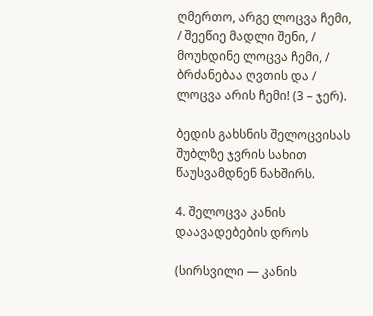ღმერთო, არგე ლოცვა ჩემი, / შეეწიე მადლი შენი, / მოუხდინე ლოცვა ჩემი, / ბრძანებაა ღვთის და / ლოცვა არის ჩემი! (3 – ჯერ).

ბედის გახსნის შელოცვისას შუბლზე ჯვრის სახით წაუსვამდნენ ნახშირს.

4. შელოცვა კანის დაავადებების დროს

(სირსვილი — კანის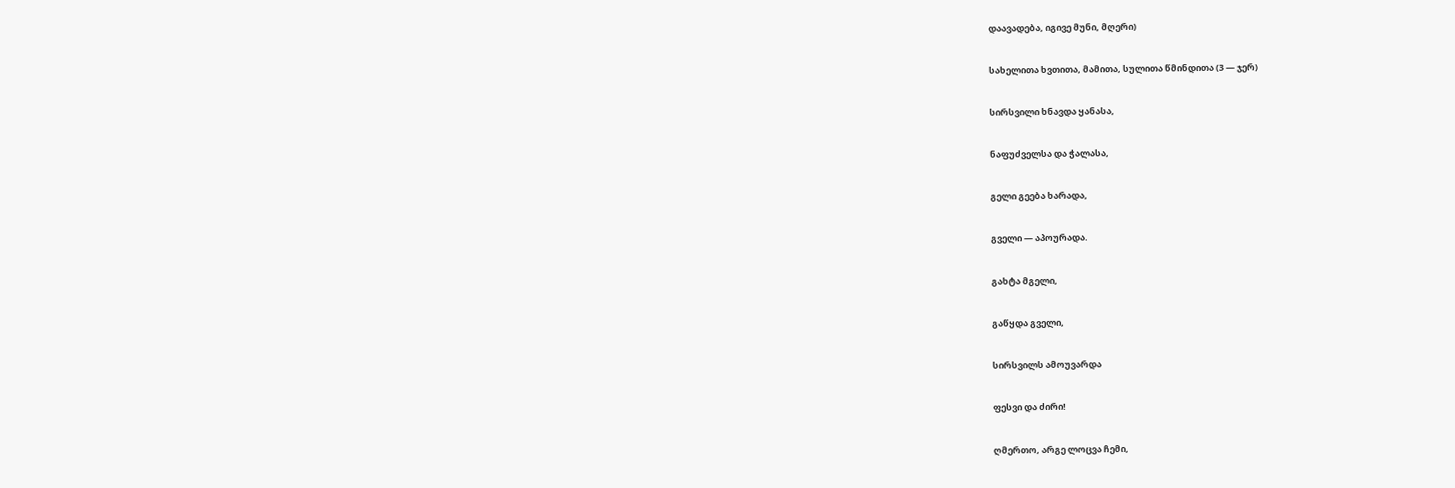დაავადება, იგივე მუნი, მღერი)

სახელითა ხვთითა, მამითა, სულითა წმინდითა (3 — ჯერ)

სირსვილი ხნავდა ყანასა,

ნაფუძველსა და ჭალასა,

გელი გეება ხარადა,

გველი — აპოურადა.

გახტა მგელი,

გაწყდა გველი,

სირსვილს ამოუვარდა

ფესვი და ძირი!

ღმერთო, არგე ლოცვა ჩემი,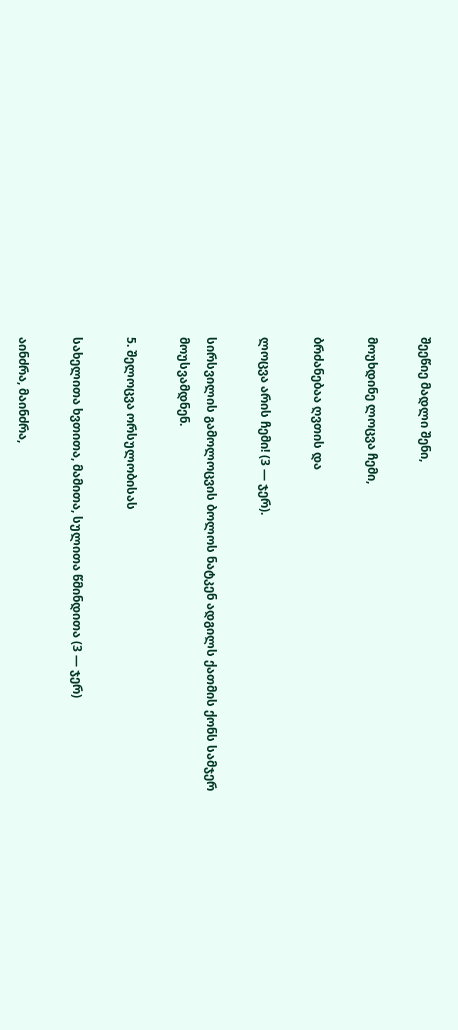შეეწიე მადლი შენი,

მოუხდინე ლოცვა ჩემი,

ბრძანებაა ღვთის და

ლოცვა არის ჩემი! (3 — ჯერ).

სირსვილის გამოლოცვის ბოლოს ნატკენ ადგილს ქათმის ქონს სამჯერ მოუსვამდნენ.

5. შელოცვა ორსულობისას

სახელითა ხვთითა, მამითა, სულითა წმინდითა (3 — ჯერ)

აინძრა, მაინძრა,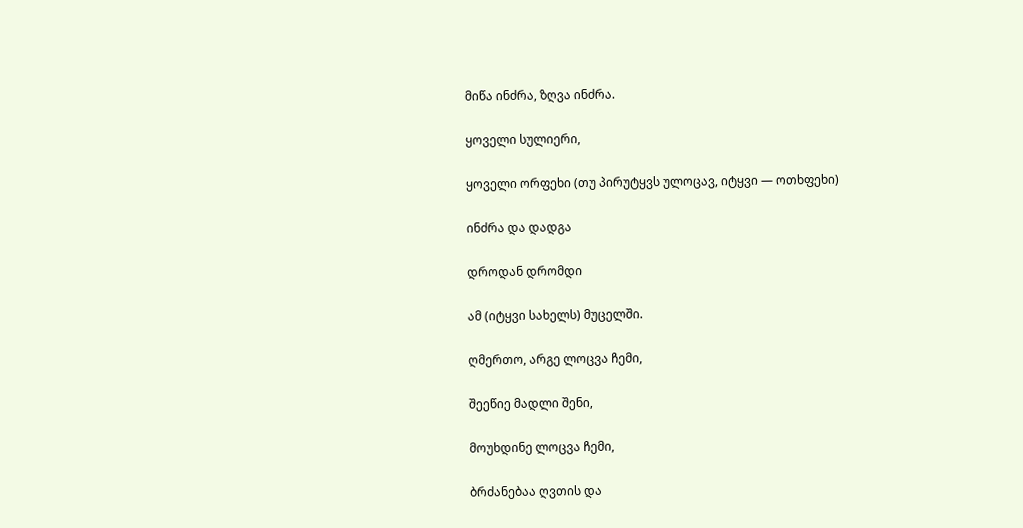მიწა ინძრა, ზღვა ინძრა.

ყოველი სულიერი,

ყოველი ორფეხი (თუ პირუტყვს ულოცავ, იტყვი — ოთხფეხი)

ინძრა და დადგა

დროდან დრომდი

ამ (იტყვი სახელს) მუცელში.

ღმერთო, არგე ლოცვა ჩემი,

შეეწიე მადლი შენი,

მოუხდინე ლოცვა ჩემი,

ბრძანებაა ღვთის და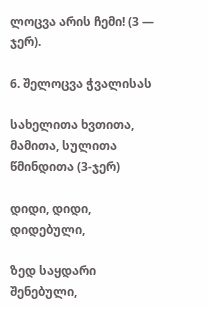ლოცვა არის ჩემი! (3 — ჯერ).

6. შელოცვა ჭვალისას

სახელითა ხვთითა, მამითა, სულითა წმინდითა (3-ჯერ)

დიდი, დიდი, დიდებული,

ზედ საყდარი შენებული,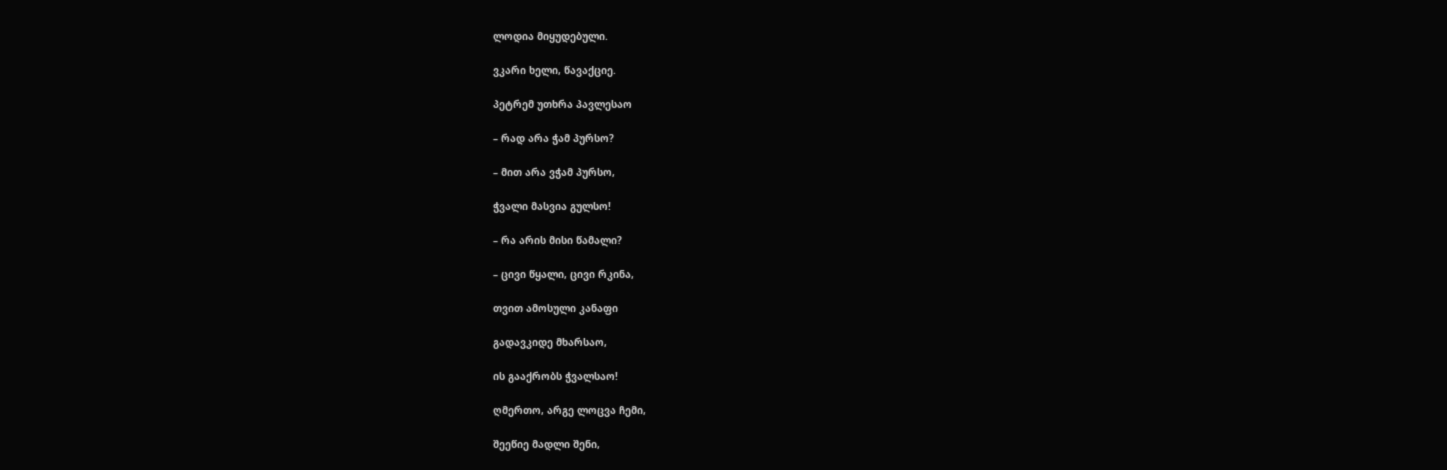ლოდია მიყუდებული.

ვკარი ხელი, წავაქციე.

პეტრემ უთხრა პავლესაო

– რად არა ჭამ პურსო?

– მით არა ვჭამ პურსო,

ჭვალი მასვია გულსო!

– რა არის მისი წამალი?

– ცივი წყალი, ცივი რკინა,

თვით ამოსული კანაფი

გადავკიდე მხარსაო,

ის გააქრობს ჭვალსაო!

ღმერთო, არგე ლოცვა ჩემი,

შეეწიე მადლი შენი,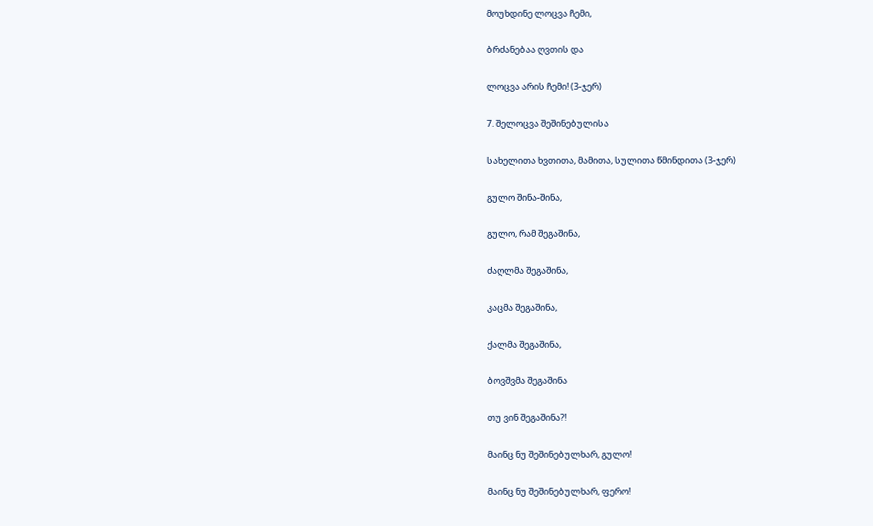მოუხდინე ლოცვა ჩემი,

ბრძანებაა ღვთის და

ლოცვა არის ჩემი! (3-ჯერ)

7. შელოცვა შეშინებულისა

სახელითა ხვთითა, მამითა, სულითა წმინდითა (3-ჯერ)

გულო შინა-შინა,

გულო, რამ შეგაშინა,

ძაღლმა შეგაშინა,

კაცმა შეგაშინა,

ქალმა შეგაშინა,

ბოვშვმა შეგაშინა

თუ ვინ შეგაშინა?!

მაინც ნუ შეშინებულხარ, გულო!

მაინც ნუ შეშინებულხარ, ფერო!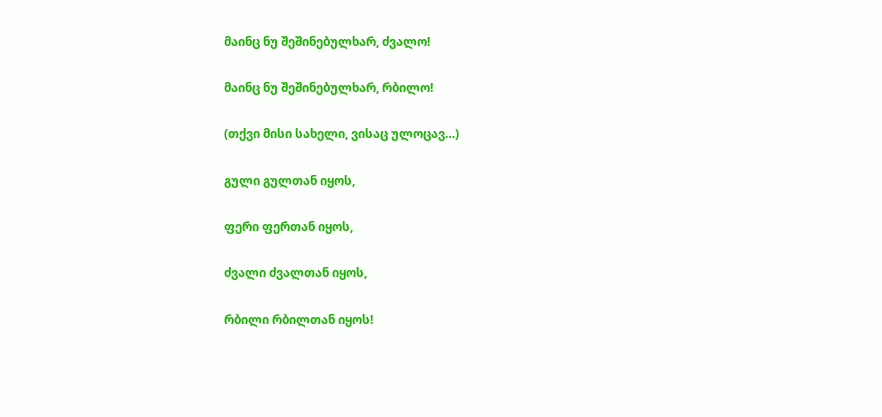მაინც ნუ შეშინებულხარ, ძვალო!

მაინც ნუ შეშინებულხარ, რბილო!

(თქვი მისი სახელი, ვისაც ულოცავ…)

გული გულთან იყოს,

ფერი ფერთან იყოს,

ძვალი ძვალთან იყოს,

რბილი რბილთან იყოს!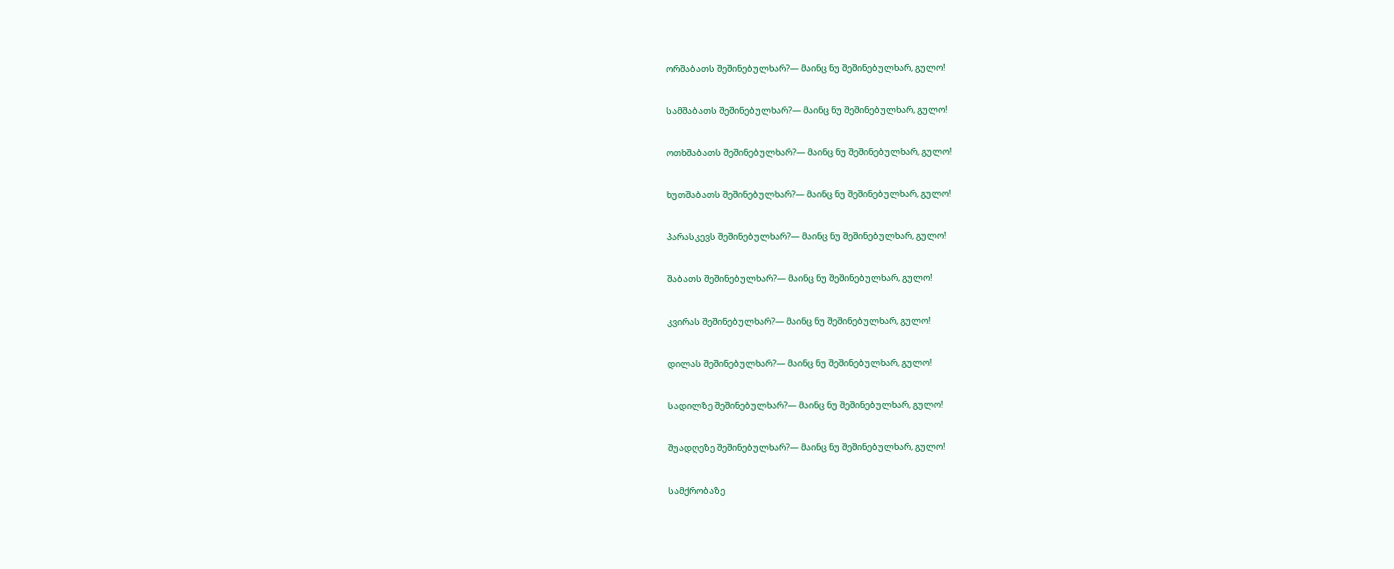ორშაბათს შეშინებულხარ?— მაინც ნუ შეშინებულხარ, გულო!

სამშაბათს შეშინებულხარ?— მაინც ნუ შეშინებულხარ, გულო!

ოთხშაბათს შეშინებულხარ?— მაინც ნუ შეშინებულხარ, გულო!

ხუთშაბათს შეშინებულხარ?— მაინც ნუ შეშინებულხარ, გულო!

პარასკევს შეშინებულხარ?— მაინც ნუ შეშინებულხარ, გულო!

შაბათს შეშინებულხარ?— მაინც ნუ შეშინებულხარ, გულო!

კვირას შეშინებულხარ?— მაინც ნუ შეშინებულხარ, გულო!

დილას შეშინებულხარ?— მაინც ნუ შეშინებულხარ, გულო!

სადილზე შეშინებულხარ?— მაინც ნუ შეშინებულხარ, გულო!

შუადღეზე შეშინებულხარ?— მაინც ნუ შეშინებულხარ, გულო!

სამქრობაზე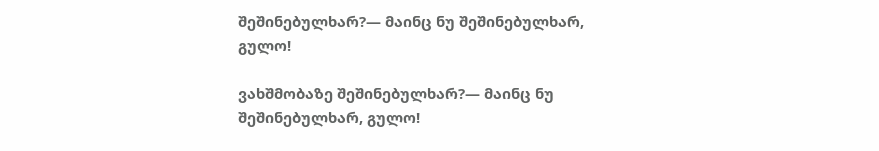შეშინებულხარ?— მაინც ნუ შეშინებულხარ, გულო!

ვახშმობაზე შეშინებულხარ?— მაინც ნუ შეშინებულხარ, გულო!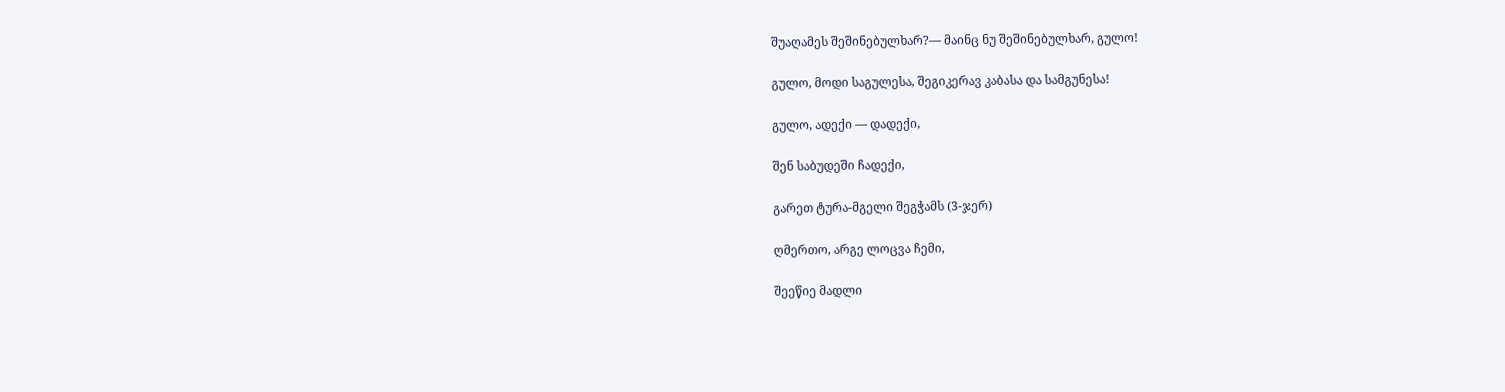შუაღამეს შეშინებულხარ?— მაინც ნუ შეშინებულხარ, გულო!

გულო, მოდი საგულესა, შეგიკერავ კაბასა და სამგუნესა!

გულო, ადექი — დადექი,

შენ საბუდეში ჩადექი,

გარეთ ტურა-მგელი შეგჭამს (3-ჯერ)

ღმერთო, არგე ლოცვა ჩემი,

შეეწიე მადლი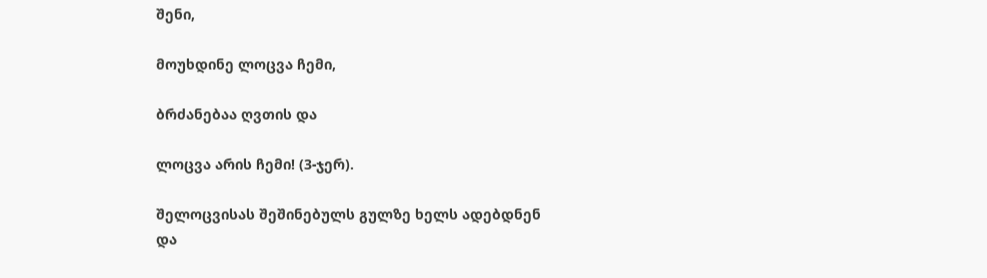შენი,

მოუხდინე ლოცვა ჩემი,

ბრძანებაა ღვთის და

ლოცვა არის ჩემი! (3-ჯერ).

შელოცვისას შეშინებულს გულზე ხელს ადებდნენ და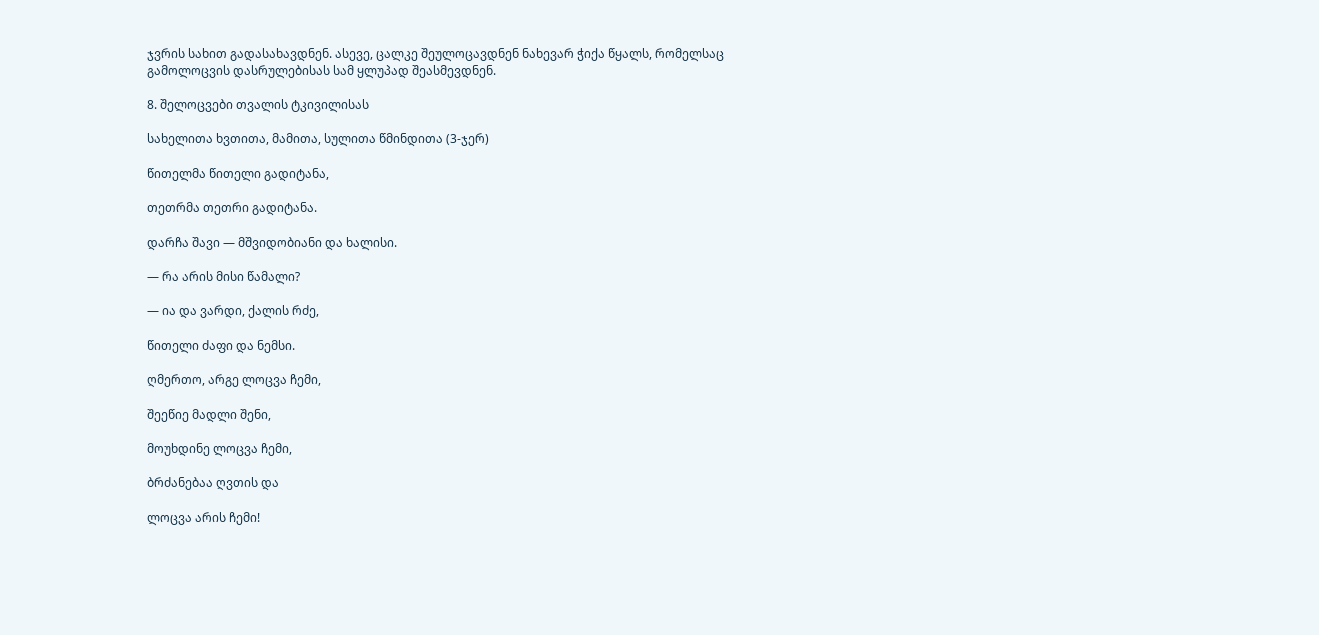ჯვრის სახით გადასახავდნენ. ასევე, ცალკე შეულოცავდნენ ნახევარ ჭიქა წყალს, რომელსაც გამოლოცვის დასრულებისას სამ ყლუპად შეასმევდნენ.

8. შელოცვები თვალის ტკივილისას

სახელითა ხვთითა, მამითა, სულითა წმინდითა (3-ჯერ)

წითელმა წითელი გადიტანა,

თეთრმა თეთრი გადიტანა.

დარჩა შავი — მშვიდობიანი და ხალისი.

— რა არის მისი წამალი?

— ია და ვარდი, ქალის რძე,

წითელი ძაფი და ნემსი.

ღმერთო, არგე ლოცვა ჩემი,

შეეწიე მადლი შენი,

მოუხდინე ლოცვა ჩემი,

ბრძანებაა ღვთის და

ლოცვა არის ჩემი!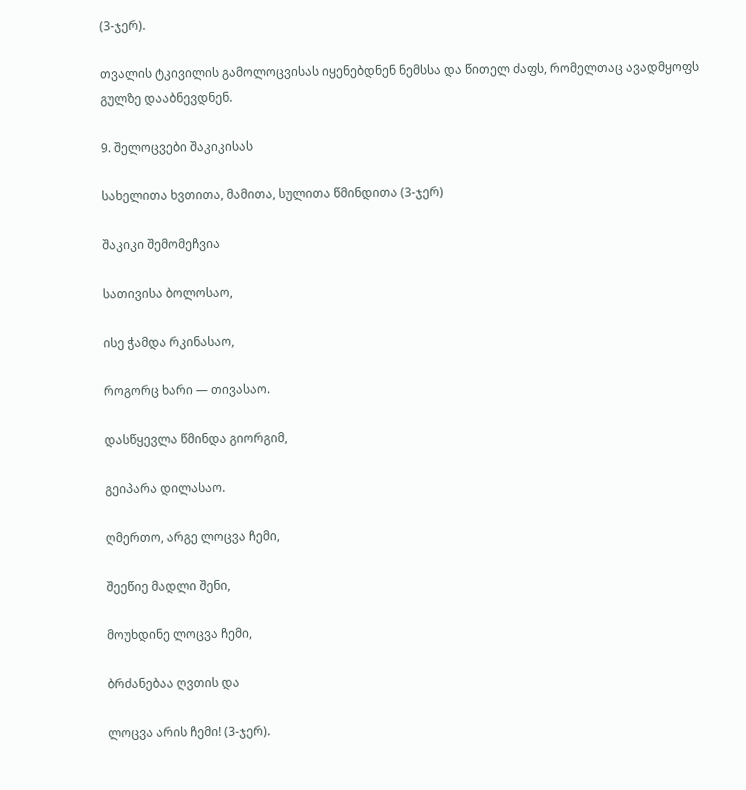(3-ჯერ).

თვალის ტკივილის გამოლოცვისას იყენებდნენ ნემსსა და წითელ ძაფს, რომელთაც ავადმყოფს გულზე დააბნევდნენ.

9. შელოცვები შაკიკისას

სახელითა ხვთითა, მამითა, სულითა წმინდითა (3-ჯერ)

შაკიკი შემომეჩვია

სათივისა ბოლოსაო,

ისე ჭამდა რკინასაო,

როგორც ხარი — თივასაო.

დასწყევლა წმინდა გიორგიმ,

გეიპარა დილასაო.

ღმერთო, არგე ლოცვა ჩემი,

შეეწიე მადლი შენი,

მოუხდინე ლოცვა ჩემი,

ბრძანებაა ღვთის და

ლოცვა არის ჩემი! (3-ჯერ).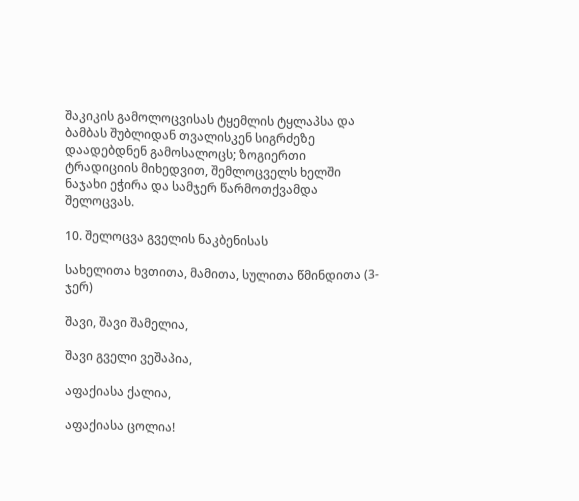შაკიკის გამოლოცვისას ტყემლის ტყლაპსა და ბამბას შუბლიდან თვალისკენ სიგრძეზე დაადებდნენ გამოსალოცს; ზოგიერთი ტრადიციის მიხედვით, შემლოცველს ხელში ნაჯახი ეჭირა და სამჯერ წარმოთქვამდა შელოცვას.

10. შელოცვა გველის ნაკბენისას

სახელითა ხვთითა, მამითა, სულითა წმინდითა (3-ჯერ)

შავი, შავი შამელია,

შავი გველი ვეშაპია,

აფაქიასა ქალია,

აფაქიასა ცოლია!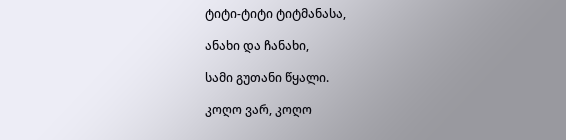ტიტი-ტიტი ტიტმანასა,

ანახი და ჩანახი,

სამი გუთანი წყალი.

კოღო ვარ, კოღო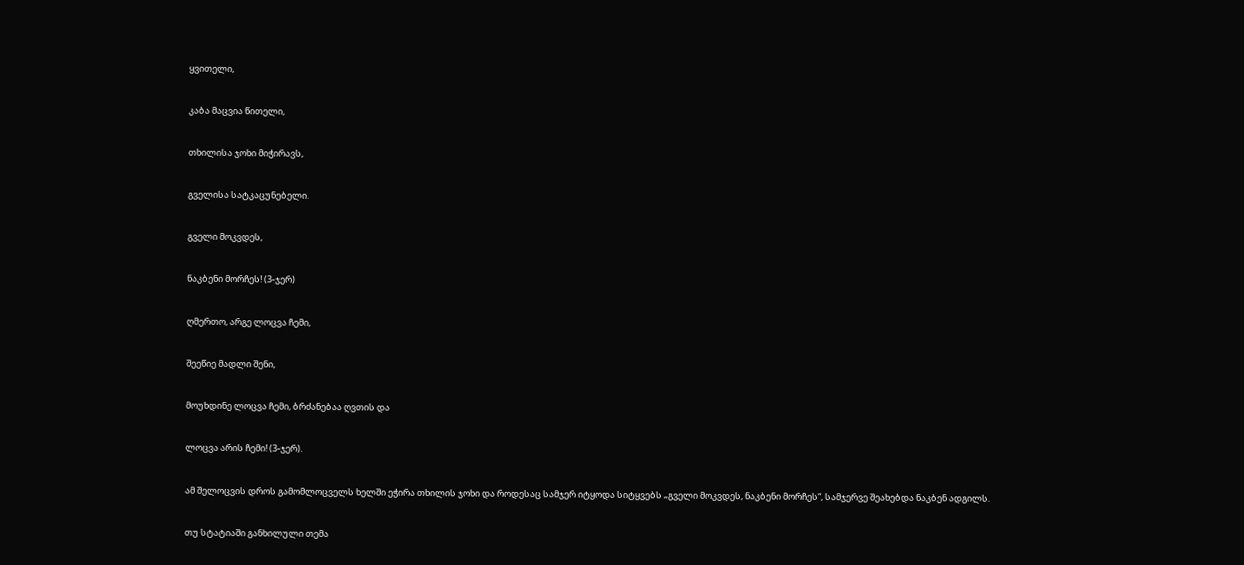ყვითელი,

კაბა მაცვია წითელი,

თხილისა ჯოხი მიჭირავს,

გველისა სატკაცუნებელი.

გველი მოკვდეს,

ნაკბენი მორჩეს! (3-ჯერ)

ღმერთო, არგე ლოცვა ჩემი,

შეეწიე მადლი შენი,

მოუხდინე ლოცვა ჩემი, ბრძანებაა ღვთის და

ლოცვა არის ჩემი! (3-ჯერ).

ამ შელოცვის დროს გამომლოცველს ხელში ეჭირა თხილის ჯოხი და როდესაც სამჯერ იტყოდა სიტყვებს „გველი მოკვდეს, ნაკბენი მორჩეს“, სამჯერვე შეახებდა ნაკბენ ადგილს.

თუ სტატიაში განხილული თემა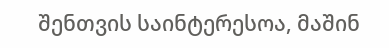შენთვის საინტერესოა, მაშინ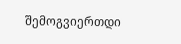შემოგვიერთდი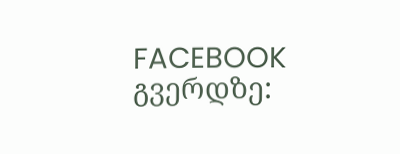FACEBOOK გვერდზე: